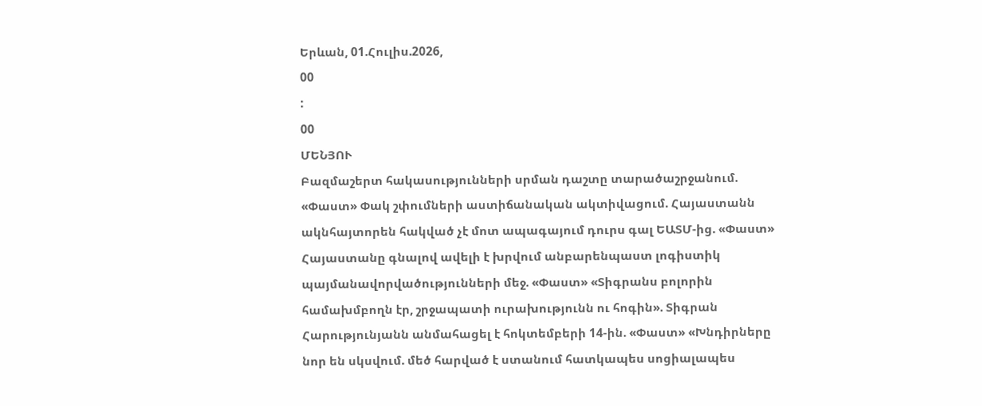Երևան, 01.Հուլիս.2026,
00
:
00
ՄԵՆՅՈՒ
Բազմաշերտ հակասությունների սրման դաշտը տարածաշրջանում. «Փաստ» Փակ շփումների աստիճանական ակտիվացում. Հայաստանն ակնհայտորեն հակված չէ մոտ ապագայում դուրս գալ ԵԱՏՄ-ից. «Փաստ» Հայաստանը գնալով ավելի է խրվում անբարենպաստ լոգիստիկ պայմանավորվածությունների մեջ. «Փաստ» «Տիգրանս բոլորին համախմբողն էր, շրջապատի ուրախությունն ու հոգին». Տիգրան Հարությունյանն անմահացել է հոկտեմբերի 14-ին. «Փաստ» «Խնդիրները նոր են սկսվում. մեծ հարված է ստանում հատկապես սոցիալապես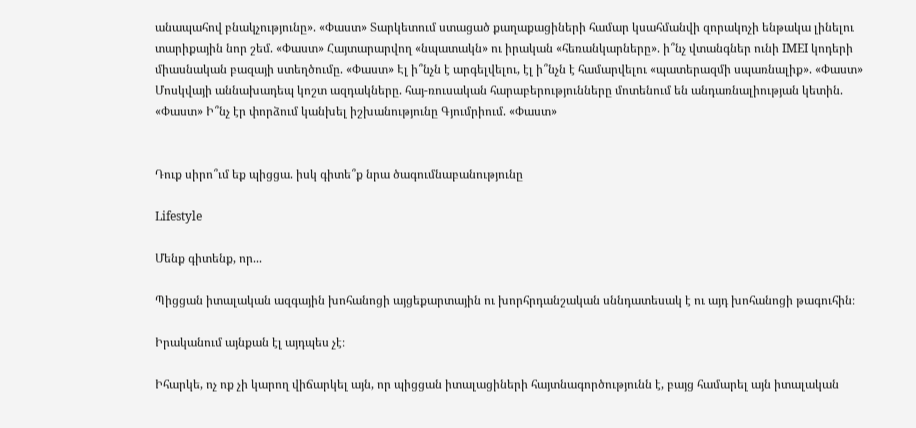անապահով բնակչությունը». «Փաստ» Տարկետում ստացած քաղաքացիների համար կսահմանվի զորակոչի ենթակա լինելու տարիքային նոր շեմ. «Փաստ» Հայտարարվող «նպատակն» ու իրական «հեռանկարները». ի՞նչ վտանգներ ունի IMEI կոդերի միասնական բազայի ստեղծումը. «Փաստ» Էլ ի՞նչն է արգելվելու, էլ ի՞նչն է համարվելու «պատերազմի սպառնալիք». «Փաստ» Մոսկվայի աննախադեպ կոշտ ազդակները. հայ-ռուսական հարաբերությունները մոտենում են անդառնալիության կետին. «Փաստ» Ի՞նչ էր փորձում կանխել իշխանությունը Գյումրիում. «Փաստ»


Դուք սիրո՞ւմ եք պիցցա. իսկ գիտե՞ք նրա ծագումնաբանությունը

Lifestyle

Մենք գիտենք, որ...

Պիցցան իտալական ազգային խոհանոցի այցեքարտային ու խորհրդանշական սննդատեսակ է ու այդ խոհանոցի թագուհին։

Իրականում այնքան էլ այդպես չէ։

Իհարկե, ոչ ոք չի կարող վիճարկել այն, որ պիցցան իտալացիների հայտնագործությունն է, բայց համարել այն իտալական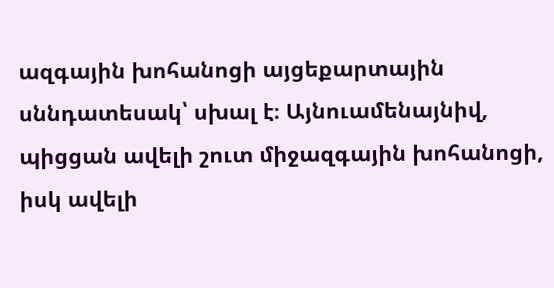ազգային խոհանոցի այցեքարտային սննդատեսակ՝ սխալ է։ Այնուամենայնիվ, պիցցան ավելի շուտ միջազգային խոհանոցի, իսկ ավելի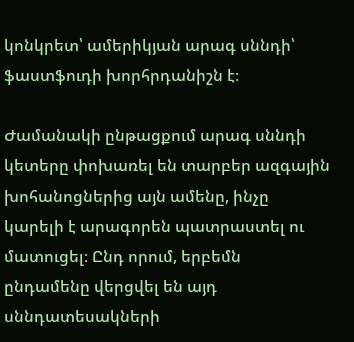կոնկրետ՝ ամերիկյան արագ սննդի՝ ֆաստֆուդի խորհրդանիշն է։

Ժամանակի ընթացքում արագ սննդի կետերը փոխառել են տարբեր ազգային խոհանոցներից այն ամենը, ինչը կարելի է արագորեն պատրաստել ու մատուցել։ Ընդ որում, երբեմն ընդամենը վերցվել են այդ սննդատեսակների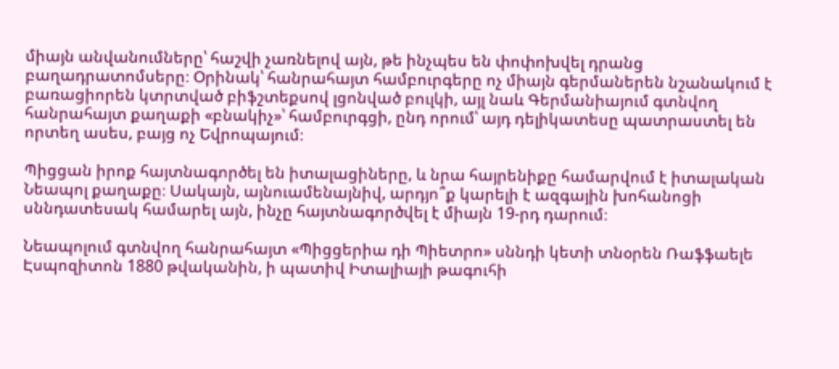միայն անվանումները՝ հաշվի չառնելով այն, թե ինչպես են փոփոխվել դրանց բաղադրատոմսերը։ Օրինակ՝ հանրահայտ համբուրգերը ոչ միայն գերմաներեն նշանակում է բառացիորեն կտրտված բիֆշտեքսով լցոնված բուլկի, այլ նաև Գերմանիայում գտնվող հանրահայտ քաղաքի «բնակիչ»՝ համբուրգցի, ընդ որում՝ այդ դելիկատեսը պատրաստել են որտեղ ասես, բայց ոչ Եվրոպայում։

Պիցցան իրոք հայտնագործել են իտալացիները, և նրա հայրենիքը համարվում է իտալական Նեապոլ քաղաքը։ Սակայն, այնուամենայնիվ, արդյո՞ք կարելի է ազգային խոհանոցի սննդատեսակ համարել այն, ինչը հայտնագործվել է միայն 19-րդ դարում։

Նեապոլում գտնվող հանրահայտ «Պիցցերիա դի Պիետրո» սննդի կետի տնօրեն Ռաֆֆաելե Էսպոզիտոն 1880 թվականին, ի պատիվ Իտալիայի թագուհի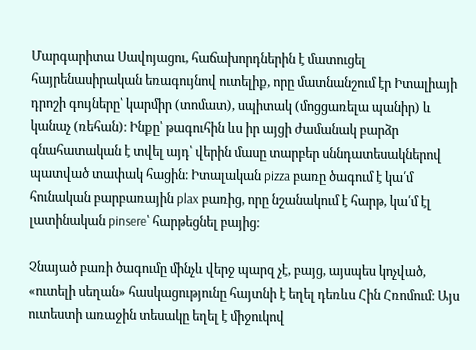Մարգարիտա Սավոյացու, հաճախորդներին է մատուցել հայրենասիրական եռագույնով ուտելիք, որը մատնանշում էր Իտալիայի դրոշի գույները՝ կարմիր (տոմատ), սպիտակ (մոցցառելա պանիր) և կանաչ (ռեհան)։ Ինքը՝ թագուհին ևս իր այցի ժամանակ բարձր գնահատական է տվել այդ՝ վերին մասը տարբեր սննդատեսակներով պատված տափակ հացին։ Իտալական pizza բառը ծագում է կա՛մ հունական բարբառային plax բառից, որը նշանակում է հարթ, կա՛մ էլ լատինական pinsere՝ հարթեցնել բայից։

Չնայած բառի ծագումը մինչև վերջ պարզ չէ, բայց, այսպես կոչված, «ուտելի սեղան» հասկացությունը հայտնի է եղել դեռևս Հին Հռոմում։ Այս ուտեստի առաջին տեսակը եղել է միջուկով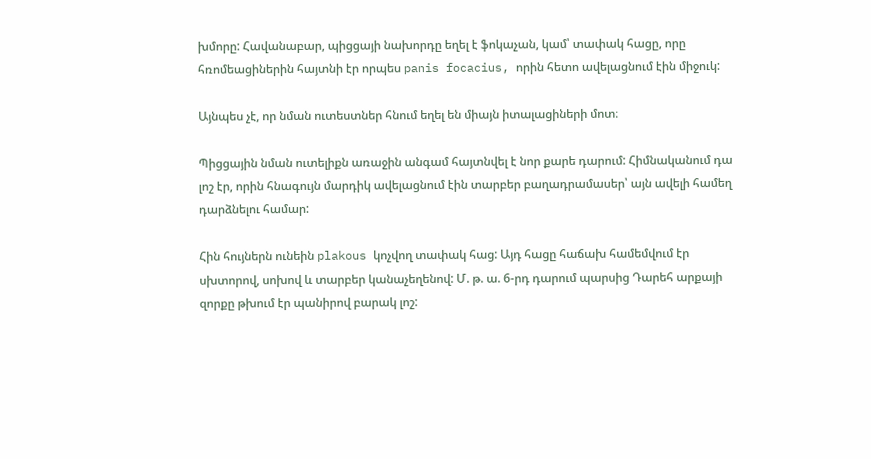խմորը: Հավանաբար, պիցցայի նախորդը եղել է ֆոկաչան, կամ՝ տափակ հացը, որը հռոմեացիներին հայտնի էր որպես panis focacius, որին հետո ավելացնում էին միջուկ:

Այնպես չէ, որ նման ուտեստներ հնում եղել են միայն իտալացիների մոտ։

Պիցցային նման ուտելիքն առաջին անգամ հայտնվել է նոր քարե դարում: Հիմնականում դա լոշ էր, որին հնագույն մարդիկ ավելացնում էին տարբեր բաղադրամասեր՝ այն ավելի համեղ դարձնելու համար:

Հին հույներն ունեին plakous կոչվող տափակ հաց: Այդ հացը հաճախ համեմվում էր սխտորով, սոխով և տարբեր կանաչեղենով: Մ. թ. ա. 6-րդ դարում պարսից Դարեհ արքայի զորքը թխում էր պանիրով բարակ լոշ: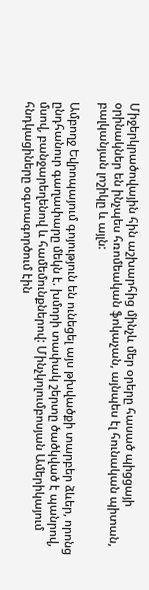Միջերկրածովային հին աշխարհից մինչև մեր օրերը հասած պիցցայի օրինակներ են ինչպես հռոմեական ֆոկաչան, այնպես էլ հունական պիտան, բալկանյան լոշիկը և այլն:

Ամբողջ Եվրոպայում գոյություն են ունեցել այս թխվածքի տարբեր ձևեր, որոնց ընդհանուր գաղափարը մեկն է. խմորի տափակ շերտը ծածկված է պանրով, մսով, բանջարեղենով և համեմունքներով: Մինչկոլումբոսյան Ամերիկայում հնդկացիները օգտագործում էին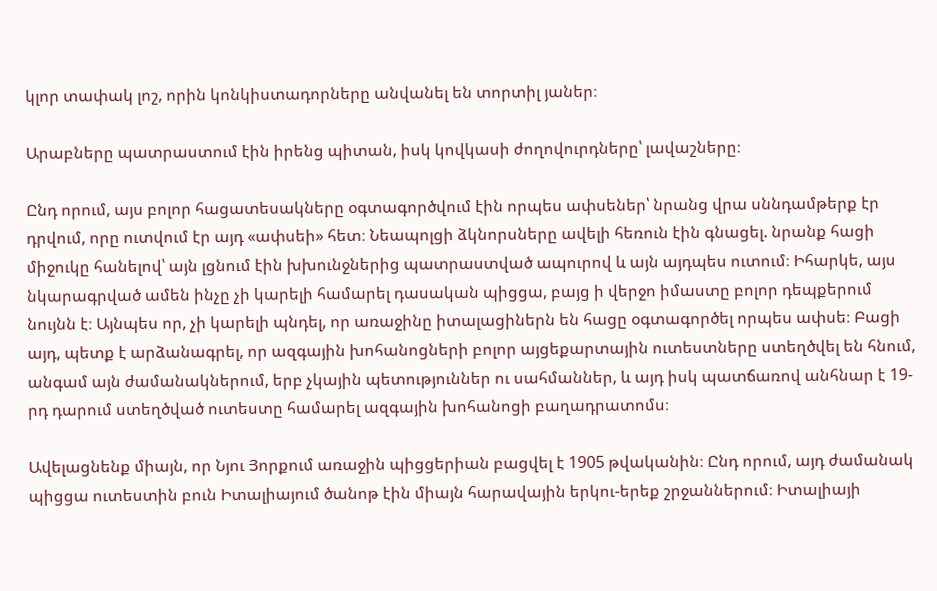կլոր տափակ լոշ, որին կոնկիստադորները անվանել են տորտիլ յաներ։

Արաբները պատրաստում էին իրենց պիտան, իսկ կովկասի ժողովուրդները՝ լավաշները։

Ընդ որում, այս բոլոր հացատեսակները օգտագործվում էին որպես ափսեներ՝ նրանց վրա սննդամթերք էր դրվում, որը ուտվում էր այդ «ափսեի» հետ։ Նեապոլցի ձկնորսները ավելի հեռուն էին գնացել. նրանք հացի միջուկը հանելով՝ այն լցնում էին խխունջներից պատրաստված ապուրով և այն այդպես ուտում։ Իհարկե, այս նկարագրված ամեն ինչը չի կարելի համարել դասական պիցցա, բայց ի վերջո իմաստը բոլոր դեպքերում նույնն է։ Այնպես որ, չի կարելի պնդել, որ առաջինը իտալացիներն են հացը օգտագործել որպես ափսե։ Բացի այդ, պետք է արձանագրել, որ ազգային խոհանոցների բոլոր այցեքարտային ուտեստները ստեղծվել են հնում, անգամ այն ժամանակներում, երբ չկային պետություններ ու սահմաններ, և այդ իսկ պատճառով անհնար է 19-րդ դարում ստեղծված ուտեստը համարել ազգային խոհանոցի բաղադրատոմս։

Ավելացնենք միայն, որ Նյու Յորքում առաջին պիցցերիան բացվել է 1905 թվականին։ Ընդ որում, այդ ժամանակ պիցցա ուտեստին բուն Իտալիայում ծանոթ էին միայն հարավային երկու-երեք շրջաններում։ Իտալիայի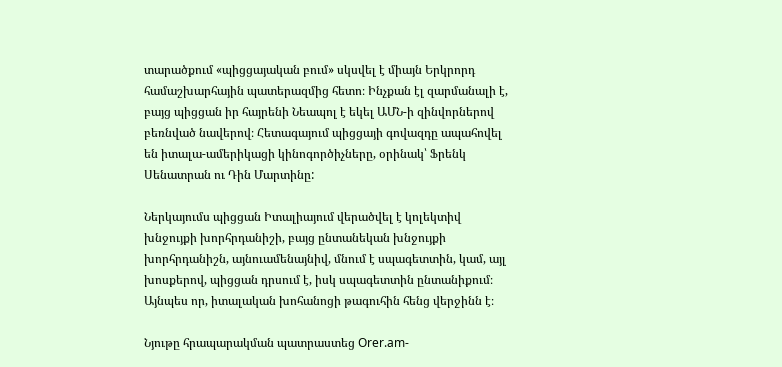տարածքում «պիցցայական բում» սկսվել է միայն Երկրորդ համաշխարհային պատերազմից հետո։ Ինչքան էլ զարմանալի է, բայց պիցցան իր հայրենի Նեապոլ է եկել ԱՄՆ-ի զինվորներով բեռնված նավերով։ Հետագայում պիցցայի գովազդը ապահովել են իտալա-ամերիկացի կինոգործիչները, օրինակ՝ Ֆրենկ Սենատրան ու Դին Մարտինը:

Ներկայումս պիցցան Իտալիայում վերածվել է կոլեկտիվ խնջույքի խորհրդանիշի, բայց ընտանեկան խնջույքի խորհրդանիշն, այնուամենայնիվ, մնում է սպագետտին, կամ, այլ խոսքերով, պիցցան դրսում է, իսկ սպագետտին ընտանիքում։ Այնպես որ, իտալական խոհանոցի թագուհին հենց վերջինն է։

Նյութը հրապարակման պատրաստեց Orer.am-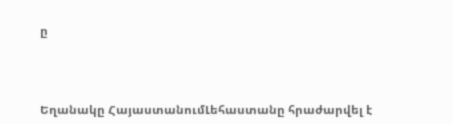ը



Եղանակը ՀայաստանումԼեհաստանը հրաժարվել է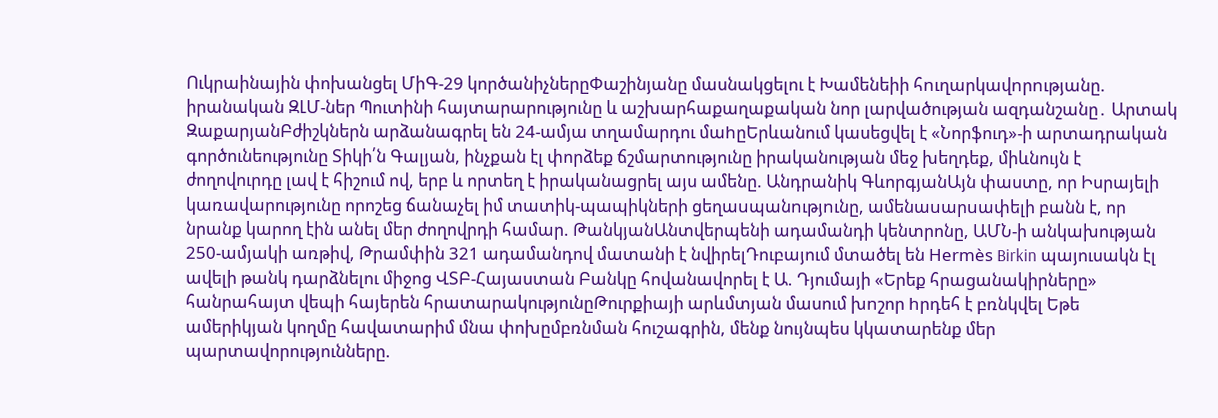Ուկրաինային փոխանցել ՄիԳ-29 կործանիչներըՓաշինյանը մասնակցելու է Խամենեիի հnւղարկավnրnւթյանը. իրանական ԶԼՄ-ներ Պուտինի հայտարարությունը և աշխարհաքաղաքական նոր լարվածության ազդանշանը․ Արտակ ԶաքարյանԲժիշկներն արձանագրել են 24-ամյա տղամարդու մաhըԵրևանում կասեցվել է «Նորֆուդ»-ի արտադրական գործունեությունը Տիկի՛ն Գալյան, ինչքան էլ փորձեք ճշմարտությունը իրականության մեջ խեղդեք, միևնույն է ժողովուրդը լավ է հիշում ով, երբ և որտեղ է իրականացրել այս ամենը. Անդրանիկ ԳևորգյանԱյն փաստը, որ Իսրայելի կառավարությունը որոշեց ճանաչել իմ տատիկ-պապիկների ցեղաuպանnւթյnւնը, ամենաuարuափելի բանն է, որ նրանք կարող էին անել մեր ժողովրդի համար. ԹանկյանԱնտվերպենի ադամանդի կենտրոնը, ԱՄՆ-ի անկախության 250-ամյակի առթիվ, Թրամփին 321 ադամանդով մատանի է նվիրելԴուբայում մտածել են Hermès Birkin պայուսակն էլ ավելի թանկ դարձնելու միջոց ՎՏԲ-Հայաստան Բանկը հովանավորել է Ա. Դյումայի «Երեք հրացանակիրները» հանրահայտ վեպի հայերեն հրատարակությունըԹուրքիայի արևմտյան մասում խnշոր hրդեհ է բռնկվել Եթե ամերիկյան կողմը հավատարիմ մնա փոխըմբռնման հուշագրին, մենք նույնպես կկատարենք մեր պարտավորությունները.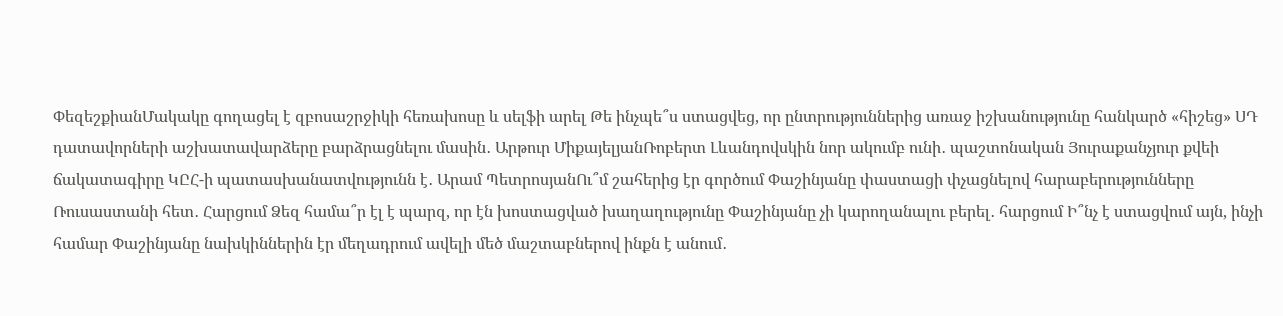ՓեզեշքիանՄակակը գողացել է զբոսաշրջիկի հեռախոսը և սելֆի արել Թե ինչպե՞ս ստացվեց, որ ընտրություններից առաջ իշխանությունը հանկարծ «հիշեց» ՍԴ դատավորների աշխատավարձերը բարձրացնելու մասին․ Արթուր ՄիքայելյանՌոբերտ Լևանդովսկին նոր ակումբ ունի․ պաշտոնական Յուրաքանչյուր քվեի ճակատագիրը ԿԸՀ-ի պատասխանատվությունն է․ Արամ ՊետրոսյանՈւ՞մ շահերից էր գործում Փաշինյանը փաստացի փչացնելով հարաբերությունները Ռուսաստանի հետ․ Հարցում Ձեզ համա՞ր էլ է պարզ, որ էն խոստացված խաղաղությունը Փաշինյանը չի կարողանալու բերել․ հարցում Ի՞նչ է ստացվում այն, ինչի համար Փաշինյանը նախկիններին էր մեղադրում ավելի մեծ մաշտաբներով ինքն է անում․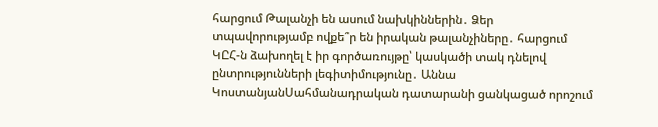հարցում Թալանչի են ասում նախկիններին․ Ձեր տպավորությամբ ովքե՞ր են իրական թալանչիները․ հարցում ԿԸՀ-ն ձախողել է իր գործառույթը՝ կասկածի տակ դնելով ընտրությունների լեգիտիմությունը․ Աննա ԿոստանյանՍահմանադրական դատարանի ցանկացած որոշում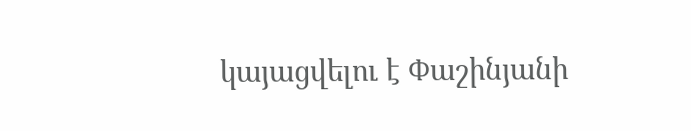կայացվելու է Փաշինյանի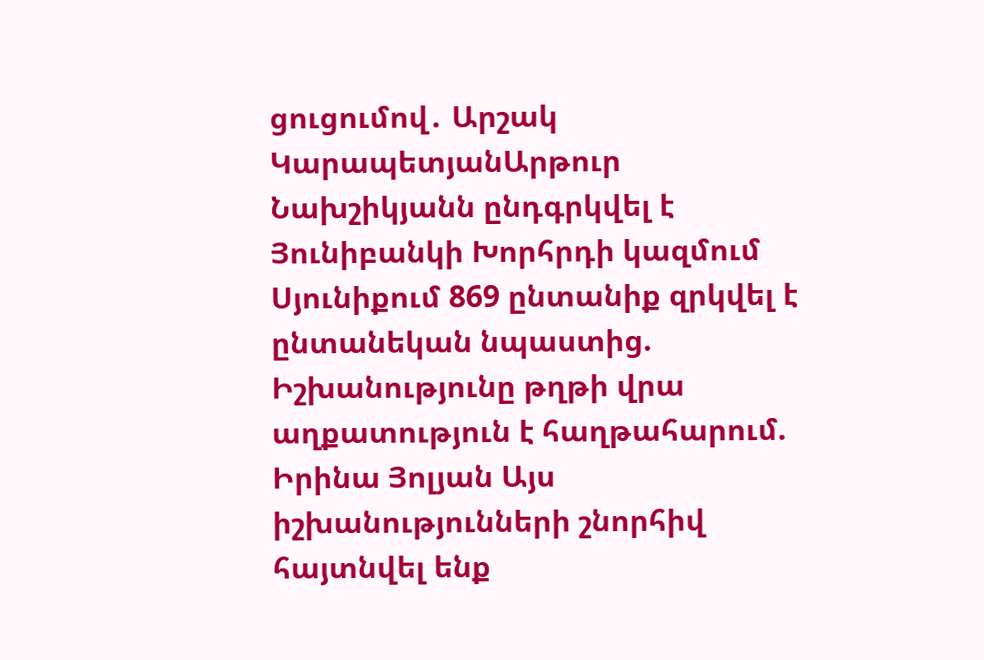ցուցումով․ Արշակ ԿարապետյանԱրթուր Նախշիկյանն ընդգրկվել է Յունիբանկի Խորհրդի կազմում Սյունիքում 869 ընտանիք զրկվել է ընտանեկան նպաստից. Իշխանությունը թղթի վրա աղքատություն է հաղթահարում. Իրինա Յոլյան Այս իշխանությունների շնորհիվ հայտնվել ենք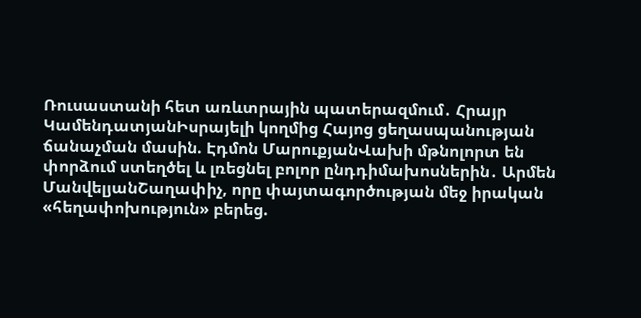Ռուսաստանի հետ առևտրային պատերազմում․ Հրայր ԿամենդատյանԻսրայելի կողմից Հայոց ցեղասպանության ճանաչման մասին. Էդմոն ՄարուքյանՎախի մթնոլորտ են փորձում ստեղծել և լռեցնել բոլոր ընդդիմախոսներին․ Արմեն ՄանվելյանՇաղափիչ, որը փայտագործության մեջ իրական «հեղափոխություն» բերեց.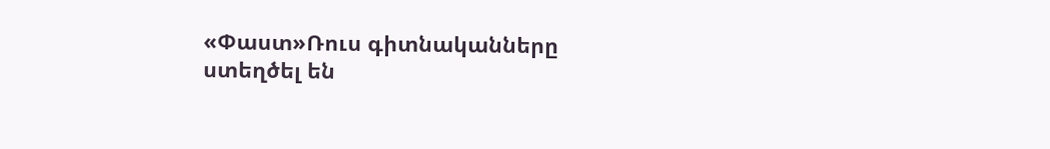«Փաստ»Ռուս գիտնականները ստեղծել են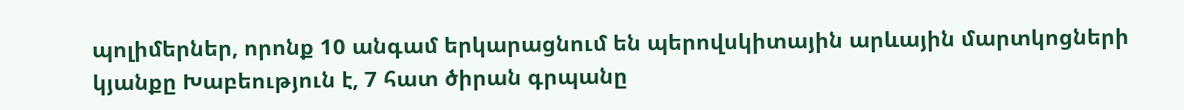պոլիմերներ, որոնք 10 անգամ երկարացնում են պերովսկիտային արևային մարտկոցների կյանքը Խաբեություն է, 7 հատ ծիրան գրպանը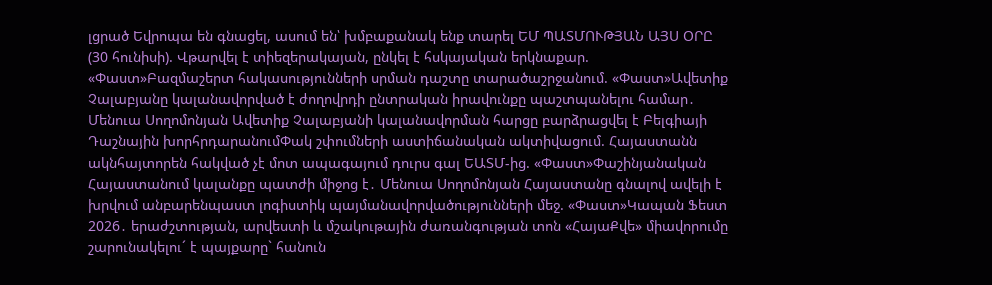լցրած Եվրոպա են գնացել, ասում են՝ խմբաքանակ ենք տարել ԵՄ ՊԱՏՄՈՒԹՅԱՆ ԱՅՍ ՕՐԸ (30 հունիսի). Վթարվել է տիեզերակայան, ընկել է հսկայական երկնաքար. «Փաստ»Բազմաշերտ հակասությունների սրման դաշտը տարածաշրջանում. «Փաստ»Ավետիք Չալաբյանը կալանավորված է ժողովրդի ընտրական իրավունքը պաշտպանելու համար․ Մենուա Սողոմոնյան Ավետիք Չալաբյանի կալանավորման հարցը բարձրացվել է Բելգիայի Դաշնային խորհրդարանումՓակ շփումների աստիճանական ակտիվացում. Հայաստանն ակնհայտորեն հակված չէ մոտ ապագայում դուրս գալ ԵԱՏՄ-ից. «Փաստ»Փաշինյանական Հայաստանում կալանքը պատժի միջոց է․ Մենուա Սողոմոնյան Հայաստանը գնալով ավելի է խրվում անբարենպաստ լոգիստիկ պայմանավորվածությունների մեջ. «Փաստ»Կապան Ֆեստ 2026․ երաժշտության, արվեստի և մշակութային ժառանգության տոն «ՀայաՔվե» միավորումը շարունակելու´ է պայքարը` հանուն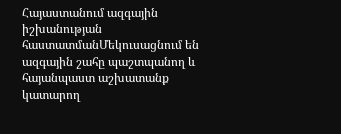Հայաստանում ազգային իշխանության հաստատմանՄեկուսացնում են ազգային շահը պաշտպանող և հայանպաստ աշխատանք կատարող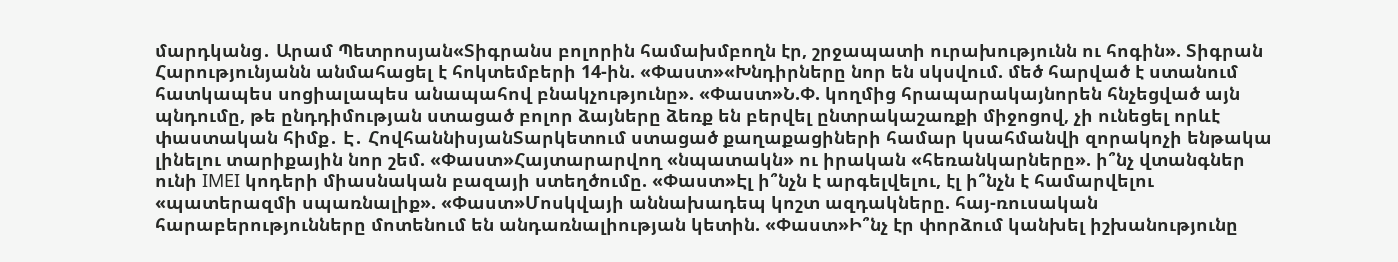մարդկանց․ Արամ Պետրոսյան«Տիգրանս բոլորին համախմբողն էր, շրջապատի ուրախությունն ու հոգին». Տիգրան Հարությունյանն անմահացել է հոկտեմբերի 14-ին. «Փաստ»«Խնդիրները նոր են սկսվում. մեծ հարված է ստանում հատկապես սոցիալապես անապահով բնակչությունը». «Փաստ»Ն.Փ. կողմից հրապարակայնորեն հնչեցված այն պնդումը, թե ընդդիմության ստացած բոլոր ձայները ձեռք են բերվել ընտրակաշառքի միջոցով, չի ունեցել որևէ փաստական հիմք․ Է․ ՀովհաննիսյանՏարկետում ստացած քաղաքացիների համար կսահմանվի զորակոչի ենթակա լինելու տարիքային նոր շեմ. «Փաստ»Հայտարարվող «նպատակն» ու իրական «հեռանկարները». ի՞նչ վտանգներ ունի IMEI կոդերի միասնական բազայի ստեղծումը. «Փաստ»Էլ ի՞նչն է արգելվելու, էլ ի՞նչն է համարվելու «պատերազմի սպառնալիք». «Փաստ»Մոսկվայի աննախադեպ կոշտ ազդակները. հայ-ռուսական հարաբերությունները մոտենում են անդառնալիության կետին. «Փաստ»Ի՞նչ էր փորձում կանխել իշխանությունը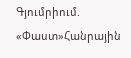Գյումրիում. «Փաստ»Հանրային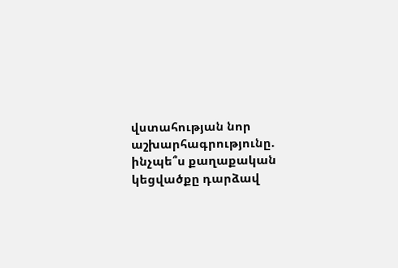վստահության նոր աշխարհագրությունը. ինչպե՞ս քաղաքական կեցվածքը դարձավ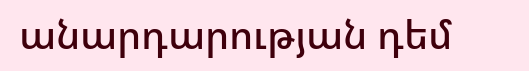անարդարության դեմ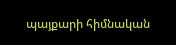պայքարի հիմնական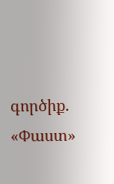գործիք. «Փաստ»